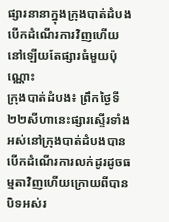ផ្សារនានាក្នុងក្រុងបាត់ដំបងបេីកដំណេីរការវិញហេីយ នៅឡេីយតែផ្សារធំមួយប៉ុណ្ណោះ
ក្រុងបាត់ដំបង៖ ព្រឹកថ្ងៃទី២២សីហានេះផ្សារស្ទេីរទាំងអស់នៅក្រុងបាត់ដំបងបានបេីកដំណេីរការលក់ដូរដូចធម្មតាវិញហេីយក្រោយពីបានបិទអស់រ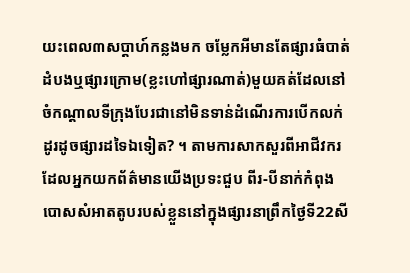យះពេល៣សប្ដាហ៍កន្លងមក ចម្លែកអីមានតែផ្សារធំបាត់ដំបងឬផ្សារក្រោម(ខ្លះហៅផ្សារណាត់)មួយគត់ដែលនៅចំកណ្ដាលទីក្រុងបែរជានៅមិនទាន់ដំណេីរការបេីកលក់ដូរដូចផ្សារដទៃឯទៀត? ។ តាមការសាកសួរពីអាជីវករដែលអ្នកយកព័ត៌មានយេីងប្រទះជួប ពីរ-បីនាក់កំពុងបោសសំអាតតូបរបស់ខ្លួននៅក្នុងផ្សារនាព្រឹកថ្ងៃទី22សី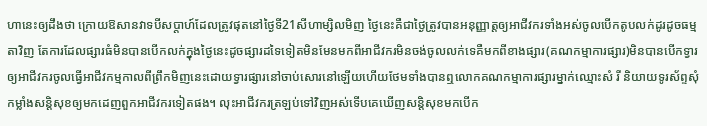ហានេះឲ្យដឹងថា ក្រោយឱសានវាទបីសប្ដាហ៍ដែលត្រូវផុតនៅថ្ងៃទី21សីហាម្សិលមិញ ថ្ងៃនេះគឺជាថ្ងៃត្រូវបានអនុញ្ញាត្តឲ្យអាជីវករទាំងអស់ចូលបេីកតូបលក់ដូរដូចធម្មតាវិញ តែការដែលផ្សារធំមិនបានបេីកលក់ក្នុងថ្ងៃនេះដូចផ្សារដទៃទៀតមិនមែនមកពីអាជីវករមិនចង់ចូលលក់ទេគឺមកពីខាងផ្សារ(គណកម្មាការផ្សារ)មិនបានបេីកទ្វារឲ្យអាជីវករចូលធ្វេីអាជីវកម្មកាលពីព្រឹកមិញនេះដោយទ្វារផ្សារនៅចាប់សោរនៅឡេីយហេីយថែមទាំងបានឮលោកគណកម្មាការផ្សារម្នាក់ឈ្មោះសំ រី និយាយទូរស័ព្ទសុំកម្លាំងសន្តិសុខឲ្យមកដេញពួកអាជីវករទៀតផង។ លុះអាជីវករត្រឡប់ទៅវិញអស់ទេីបគេឃេីញសន្តិសុខមកបេីក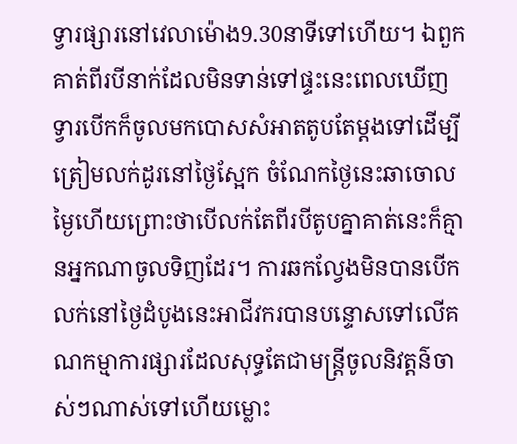ទ្វារផ្សារនៅវេលាម៉ោង9.30នាទីទៅហេីយ។ ឯពួកគាត់ពីរបីនាក់ដែលមិនទាន់ទៅផ្ទះនេះពេលឃេីញទ្វារបេីកក៏ចូលមកបោសសំអាតតូបតែម្ដងទៅដេីម្បីត្រៀមលក់ដូរនៅថ្ងៃស្អែក ចំណែកថ្ងៃនេះឆាចោលម្ងៃហេីយព្រោះថាបេីលក់តែពីរបីតូបគ្នាគាត់នេះក៏គ្មានអ្នកណាចូលទិញដែរ។ ការឆកល្វែងមិនបានបេីកលក់នៅថ្ងៃដំបូងនេះអាជីវករបានបន្ទោសទៅលេីគណកម្មាការផ្សារដែលសុទ្ធតែជាមន្ត្រីចូលនិវត្តន៌ចាស់ៗណាស់ទៅហេីយម្លោះ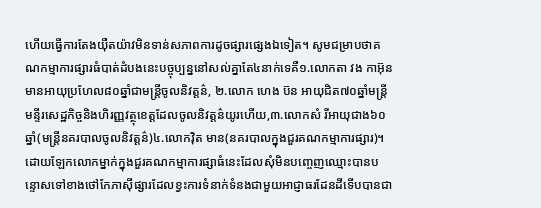ហេីយធ្វេីការតែងយុឺតយ៉ាវមិនទាន់សភាពការដូចផ្សារផ្សេងឯទៀត។ សូមជម្រាបថាគណកម្មាការផ្សារធំបាត់ដំបងនេះបច្ចុប្បន្ននៅសល់គ្នាតែ៤នាក់ទេគឺ១.លោកតា វង កាអ៊ុន មានអាយុប្រហែល៨០ឆ្នាំជាមន្ត្រីចូលនិវត្តន៌, ២.លោក ហេង ប៊ន អាយុជិត៧០ឆ្នាំមន្ត្រីមន្ទីរសេដ្ឋកិច្ចនិងហិរញ្ញវត្ថុខេត្តដែលចូលនិវត្តន៌យូរហេីយ,៣.លោកសំ រីអាយុជាង៦០ឆ្នាំ(មន្ត្រីនគរបាលចូលនិវត្តន៌)៤.លោកវុិត មាន(នគរបាលក្នុងជួរគណកម្មាការផ្សារ)។ ដោយឡែកលោកម្នាក់ក្នុងជួរគណកម្មាការផ្សាធំនេះដែលសុំមិនបញ្ចេញឈ្មោះបានបន្ទោសទៅខាងថៅកែភាសុីផ្សារដែលខ្វះការទំនាក់ទំនងជាមួយអាជ្ញាធរដែនដីទេីបបានជា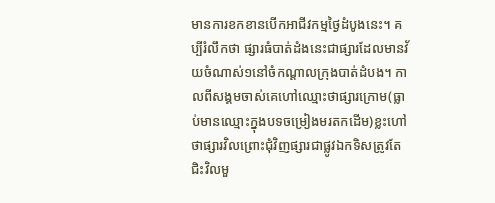មានការខកខានបេីកអាជីវកម្មថ្ងៃដំបូងនេះ។ គប្បីរំលឹកថា ផ្សារធំបាត់ដំងនេះជាផ្សារដែលមានវ័យចំណាស់១នៅចំកណ្ដាលក្រុងបាត់ដំបង។ កាលពីសង្គមចាស់គេហៅឈ្មោះថាផ្សារក្រោម(ធ្លាប់មានឈ្មោះក្នុងបទចម្រៀងមរតកដេីម)ខ្លះហៅថាផ្សារវិលព្រោះជុំវិញផ្សារជាផ្លូវឯកទិសត្រូវតែជិះវិលមួ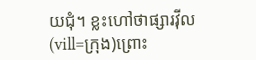យជុំ។ ខ្លះហៅថាផ្សារវុីល(vill=ក្រុង)ព្រោះ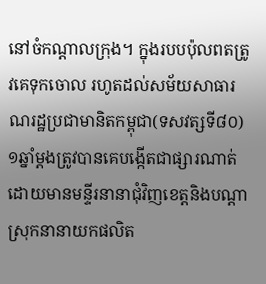នៅចំកណ្ដាលក្រុង។ ក្នុងរបបប៉ុលពតត្រូវគេទុកចោល រហូតដល់សម័យសាធារណរដ្ឋប្រជាមានិតកម្ពុជា(ទសវត្សទី៨០) ១ឆ្នាំម្ដងត្រូវបានគេបង្កេីតជាផ្សារណាត់ ដោយមានមន្ទីរនានាជុំវិញខេត្តនិងបណ្ដាស្រុកនានាយកផលិត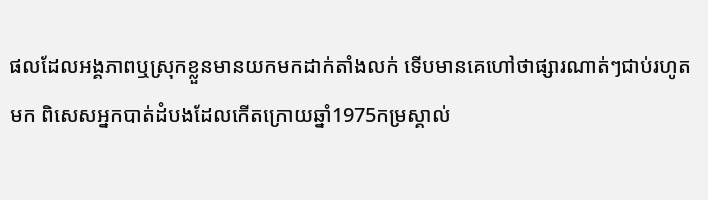ផលដែលអង្គភាពឬស្រុកខ្លួនមានយកមកដាក់តាំងលក់ ទេីបមានគេហៅថាផ្សារណាត់ៗជាប់រហូតមក ពិសេសអ្នកបាត់ដំបងដែលកេីតក្រោយឆ្នាំ1975កម្រស្គាល់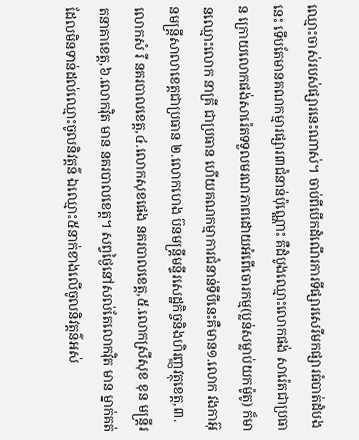ឈ្មោះចាស់របស់ផ្សារនេះណាស់។ ចាប់ពីបេីកដំណេីរការទីផ្សារសេរីមកផ្សារធំបាត់ដំបងនេះ ទេីបតែមានគណកម្មារផ្សារ៣ជំនាន់ប៉ុណ្ណោះ គឺដំបូងឈ្មោះលោកផង់ សារ៉េតជាប្រធាន ក្រោយលោកផង់សារ៉េតទទួលមរណភាពដោយអំពេីចោរកម្ម(ប្លន់សម្លាប់យកម៉ូតូ) ក៏មានឈ្មោះលោក នាគ្រី ជាប្រធាន ហេីយគណកម្មាការជំនាន់ទីបីនេះគឺមាន១.លោក វងកាអ៊ុនមន្ត្រីសាលាខេត្តជាប្រធាន ២.លោកហេង ប៊នមន្ត្រីមន្ទីរសេដ្ឋកិច្ចនិងហិរញ្ញវត្ថុខេត្ត,៣.លោកសំ រី នគរបាលខេត្ត,៤.លោកសុខផេង នគរបាលខេត្ត,៥.លោកស្រីសុខ ខុន មន្ត្រីរតនាគាខេត្ត,៦.លោកវុិត មាន នគរបាលខេត្ត។ សព្វថ្ងៃនៅសល់តែលោកវុិត មាន ម្នាក់គត់ដែលមិនទាន់ដល់ឈ្មោះចូលនិវត្តន៌ ឯឈ្មោះ៥នាក់ខាងលេីចូលនិវត្តន៌អស់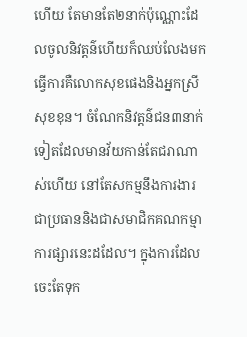ហេីយ តែមានតែ២នាក់ប៉ុណ្ណោះដែលចូលនិវត្តន៌ហេីយក៏ឈប់លែងមកធ្វេីការគឺលោកសុខផេងនិងអ្នកស្រី សុខខុន។ ចំណែកនិវត្តន៌ជន៣នាក់ទៀតដែលមានវ័យកាន់តែជរាណាស់ហេីយ នៅតែសកម្មនឹងការងារជាប្រធាននិងជាសមាជិកគណកម្មាការផ្សារនេះដដែល។ ក្នុងការដែលចេះតែទុក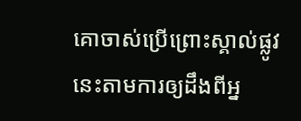គោចាស់ប្រេីព្រោះស្គាល់ផ្លូវនេះតាមការឲ្យដឹងពីអ្ន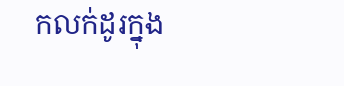កលក់ដូរក្នុង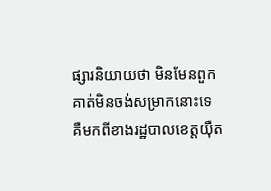ផ្សារនិយាយថា មិនមែនពួកគាត់មិនចង់សម្រាកនោះទេ គឺមកពីខាងរដ្ឋបាលខេត្តយុឺត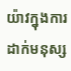យ៉ាវក្នុងការដាក់មនុស្ស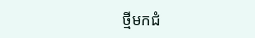ថ្មីមកជំ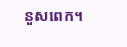នួសពេក។